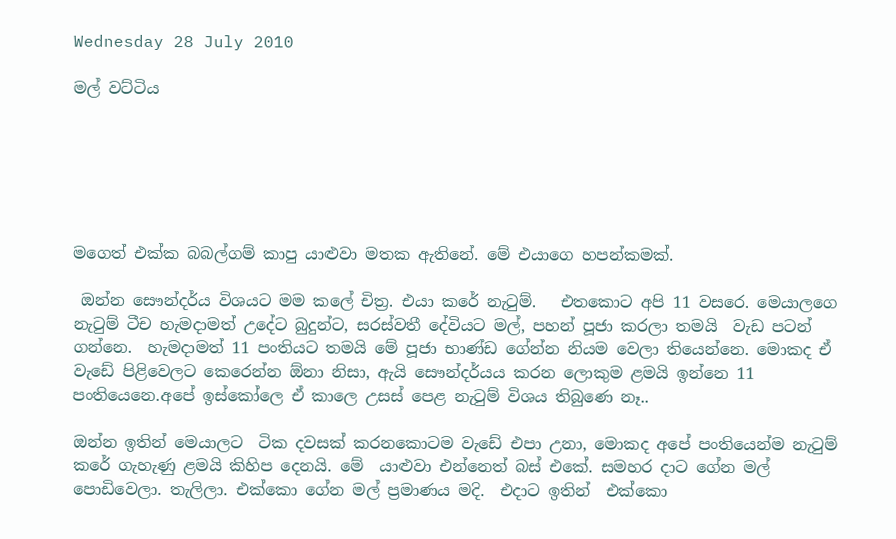Wednesday 28 July 2010

මල් වට්ටිය






මගෙත් එක්ක බබල්ගම් කාපු යාළුවා මතක ඇතිනේ. මේ එයාගෙ හපන්කමක්.

 ඔන්න සෞන්දර්ය විශයට මම කලේ චිත්‍ර. එයා කරේ නැටුම්.   එතකොට අපි 11 වසරෙ. මෙයාලගෙ නැටුම් ටීච හැමදාමත් උදේට බුදුන්ට, සරස්වතී දේවියට මල්, පහන් පූජා කරලා තමයි  වැඩ පටන් ගන්නෙ.  හැමදාමත් 11 පංතියට තමයි මේ පූජා භාණ්ඩ ගේන්න නියම වෙලා තියෙන්නෙ. මොකද ඒ වැඩේ පිළිවෙලට කෙරෙන්න ඕනා නිසා, ඇයි සෞන්දර්යය කරන ලොකුම ළමයි ඉන්නෙ 11 පංතියෙනෙ.අපේ ඉස්කෝලෙ ඒ කාලෙ උසස් පෙළ නැටුම් විශය තිබුණෙ නෑ..

ඔන්න ඉතින් මෙයාලට  ටික දවසක් කරනකොටම වැඩේ එපා උනා, මොකද අපේ පංතියෙන්ම නැටුම් කරේ ගැහැණු ළමයි කිහිප දෙනයි. මේ  යාළුවා එන්නෙත් බස් එකේ. සමහර දාට ගේන මල් පොඩිවෙලා. තැලිලා. එක්කො ගේන මල් ප්‍රමාණය මදි.  එදාට ඉතින්  එක්කො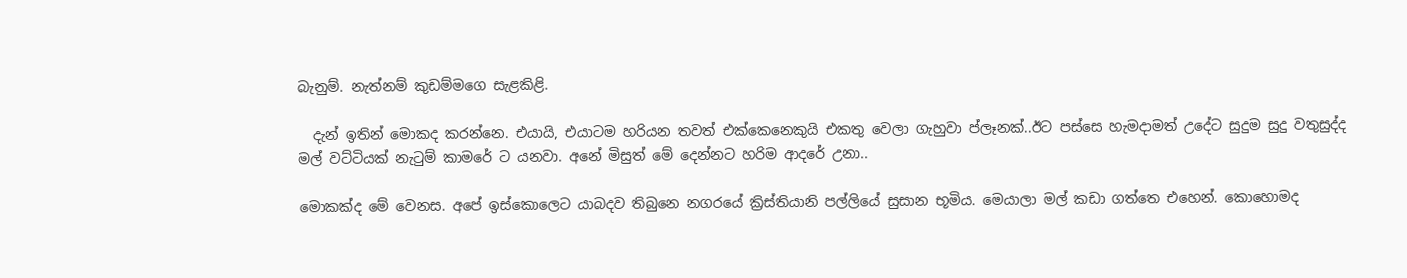බැනුම්. නැත්නම් කුඩම්මගෙ සැළකිළි.

  දැන් ඉතින් මොකද කරන්නෙ. එයායි, එයාටම හරියන තවත් එක්කෙනෙකුයි එකතු වෙලා ගැහුවා ප්ලෑනක්..ඊට පස්සෙ හැමදාමත් උදේට සුදුම සුදු වතුසුද්ද මල් වට්ටියක් නැටුම් කාමරේ ට යනවා. අනේ මිසුත් මේ දෙන්නට හරිම ආදරේ උනා..

මොකක්ද මේ වෙනස. අපේ ඉස්කොලෙට යාබදව තිබුනෙ නගරයේ ක්‍රිස්තියානි පල්ලියේ සුසාන භූමිය. මෙයාලා මල් කඩා ගත්තෙ එහෙන්. කොහොමද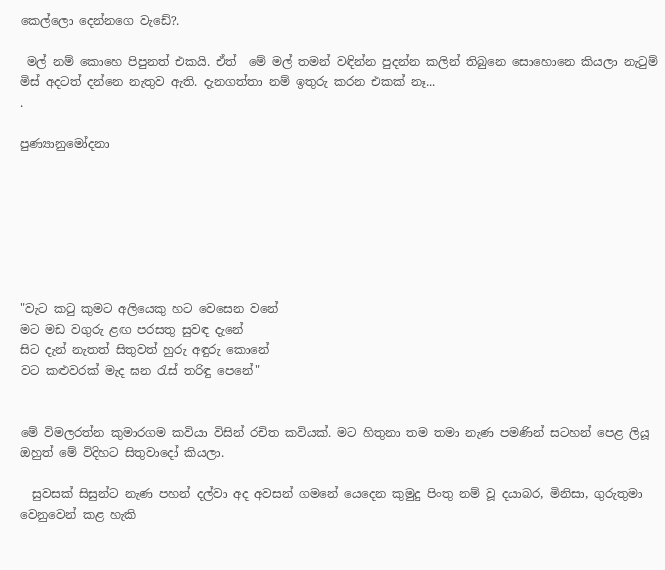කෙල්ලො දෙන්නගෙ වැඩේ?.

 මල් නම් කොහෙ පිපුනත් එකයි. ඒත්  මේ මල් තමන් වඳින්න පුදන්න කලින් තිබුනෙ සොහොනෙ කියලා නැටුම් මිස් අදටත් දන්නෙ නැතුව ඇති. දැනගත්තා නම් ඉතුරු කරන එකක් නෑ...
.

පුණ්‍යානුමෝදනා







"වැට කටු කුමට අලියෙකු හට වෙසෙන වනේ
මට මඩ වගුරු ළඟ පරසතු සුවඳ දැනේ
සිට දැන් නැතත් සිතුවත් හුරු අඳුරු කොනේ
වට කළුවරක් මැද ඝන රැස් තරිඳු පෙනේ"


මේ විමලරත්න කුමාරගම කවියා විසින් රචිත කවියක්. මට හිතුනා තම තමා නැණ පමණින් සටහන් පෙළ ලියූ ඔහුත් මේ විදිහට සිතුවාදෝ කියලා.

  සුවසක් සිසුන්ට නැණ පහන් දල්වා අද අවසන් ගමනේ යෙදෙන කුමුදු පිංතු නම් වූ දයාබර, මිනිසා, ගුරුතුමා වෙනුවෙන් කළ හැකි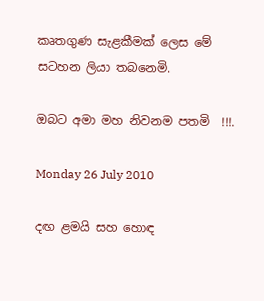කෘතගුණ සැළකීමක් ලෙස මේ සටහන ලියා තබනෙමි.

ඔබට අමා මහ නිවනම පතමි  !!!.

Monday 26 July 2010

දඟ ළමයි සහ හොඳ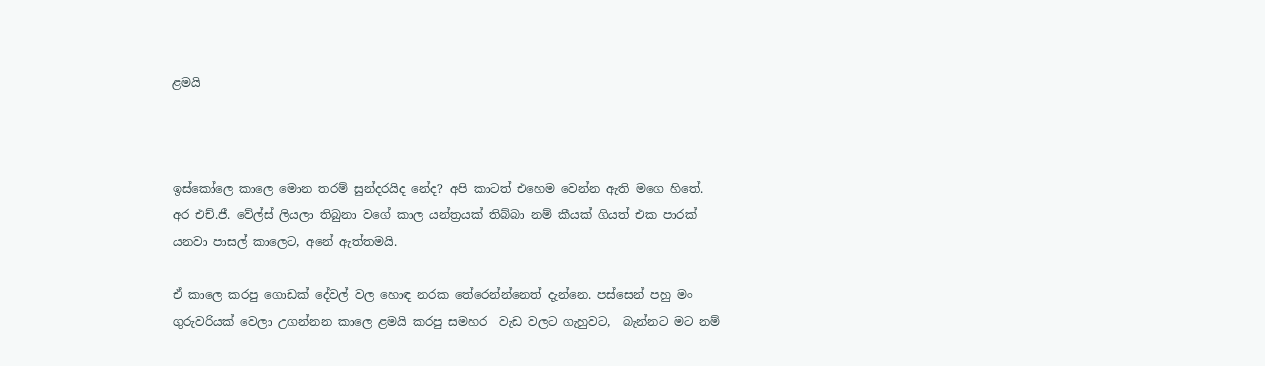ළමයි



ඉස්කෝලෙ කාලෙ මොන තරම් සුන්දරයිද නේද? අපි කාටත් එහෙම වෙන්න ඇති මගෙ හිතේ. අර එච්.ජී. වේල්ස් ලියලා තිබුනා වගේ කාල යන්ත්‍රයක් තිබ්බා නම් කීයක් ගියත් එක පාරක්  යනවා පාසල් කාලෙට, අනේ ඇත්තමයි.

ඒ කාලෙ කරපු ගොඩක් දේවල් වල හොඳ නරක තේරෙන්න්නෙත් දැන්නෙ. පස්සෙන් පහු මං ගුරුවරියක් වෙලා උගන්නන කාලෙ ළමයි කරපු සමහර  වැඩ වලට ගැහුවට,  බැන්නට මට නම්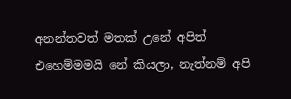අනන්තවත් මතක් උනේ අපිත් එහෙම්මමයි නේ කියලා, නැත්නම් අපි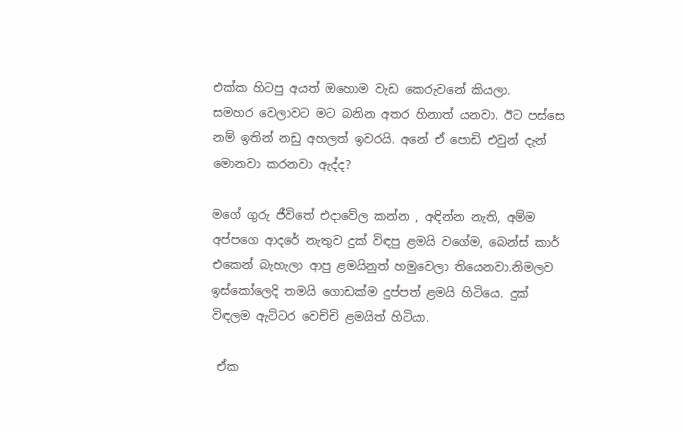එක්ක හිටපු අයත් ඔහොම වැඩ කෙරුවනේ කියලා.        සමහර වෙලාවට මට බනින අතර හිනාත් යනවා. ඊට පස්සෙ නම් ඉතින් නඩු අහලත් ඉවරයි. අනේ ඒ පොඩි එවුන් දැන් මොනවා කරනවා ඇද්ද?

මගේ ගුරු ජීවිතේ එදාවේල කන්න , අඳින්න නැති, අම්ම අප්පගෙ ආදරේ නැතුව දුක් විඳපු ළමයි වගේම, බෙන්ස් කාර් එකෙන් බැහැලා ආපු ළමයිනුත් හමුවෙලා තියෙනවා.නිමලව  ඉස්කෝලෙදි තමයි ගොඩක්ම දුප්පත් ළමයි හිටියෙ. දුක් විඳලම ඇට්ටර වෙච්චි ළමයිත් හිටියා.

 ඒක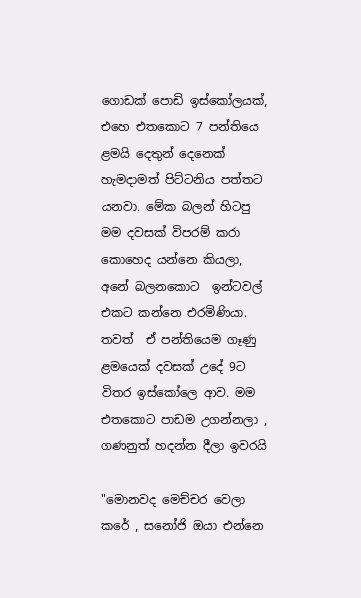ගොඩක් පොඩි ඉස්කෝලයක්, එහෙ එතකොට 7 පන්තියෙ ළමයි දෙතුන් දෙනෙක් හැමදාමත් පිට්ටනිය පත්තට යනවා. මේක බලන් හිටපු මම දවසක් විපරම් කරා කොහෙද යන්නෙ කියලා, අනේ බලනකොට  ඉන්ටවල් එකට කන්නෙ එරමිණියා.
තවත්  ඒ පන්තියෙම ගෑණු ළමයෙක් දවසක් උදේ 9ට විතර ඉස්කෝලෙ ආව. මම එතකොට පාඩම උගන්නලා , ගණනුත් හදන්න දීලා ඉවරයි

"මොනවද මෙච්චර වෙලා කරේ , සනෝජි ඔයා එන්නෙ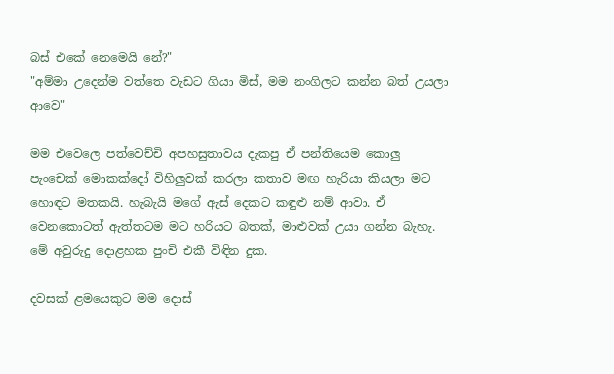බස් එකේ නෙමෙයි නේ?"
"අම්මා උදෙන්ම වත්තෙ වැඩට ගියා මිස්, මම නංගිලට කන්න බත් උයලා ආවෙ"

මම එවෙලෙ පත්වෙච්චි අපහසුතාවය දැකපු ඒ පන්තියෙම කොලු පැංචෙක් මොකක්දෝ විහිලුවක් කරලා කතාව මඟ හැරියා කියලා මට හොඳට මතකයි. හැබැයි මගේ ඇස් දෙකට කඳුළු නම් ආවා. ඒ වෙනකොටත් ඇත්තටම මට හරියට බතක්, මාළුවක් උයා ගන්න බැහැ. මේ අවුරුදු දොළහක පුංචි එකී විඳින දුක.

දවසක් ළමයෙකුට මම දොස්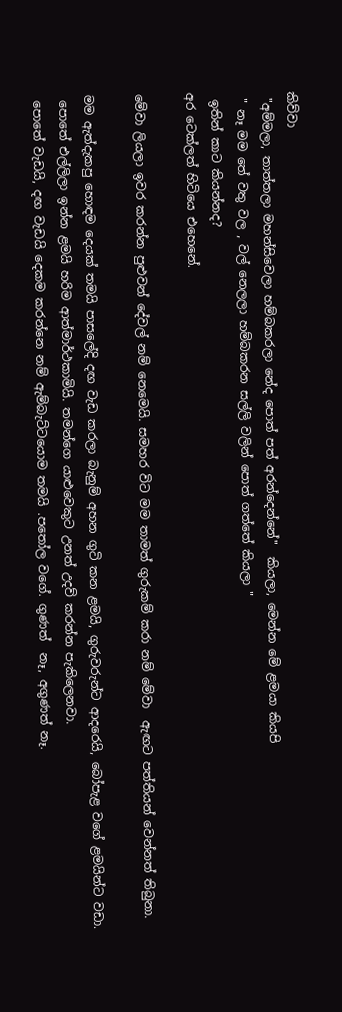කිව්වා
 "අම්මලා, තාත්තලා මහන්සිවෙලා හම්බකරලා නේද පොත් පත් අරන්දෙන්නේ"  කියලා, මෙන්න මේ ළමයා කියපි
 " නෑ මම තේ වතු වල , වල් නෙලලා හම්බකරන සල්ලි වලින් පොත් ගත්තේ කියලා "
 ඉතින් කාට කියන්නද?
අර ටෙක්ලත් හිටියෙ එහෙනේ.

මේවා ලියලා ඉවර කරන්න පුළුවන් දේවල් නම් නෙමෙයි. සමහර විට මම තාමත් ගුරුකම් කරා නම් මේවා  ඇඟට පත්තියන් වෙන්නත් තිබුනා.

මම ඇත්දැකපු හොඳම දෙයක් තමයි පාසලේදි දඟ වැඩ කරලා බැනුම් අහන ගුටි කන ළමයි, ගුරුවරුන්ට ආදරෙයි, බෝපැළ වගේ ළමයින්ට වඩා.
 පොතේ එල්ලිලා ඉන්න ළමයි හරිම ආත්මාර්ථකාමියි. තමන්ගෙ යාළුවෙකුට උනත් උදව් කරන්න පැකිලෙනවා.
 පොතේ වැඩයි, දඟ වැඩයි දෙකම කරන්නෙ නම් ඇම්බැට්ටයොම තමයි .පතෝල වගේ. ගුණත්  නෑ, අගුණත් නෑ.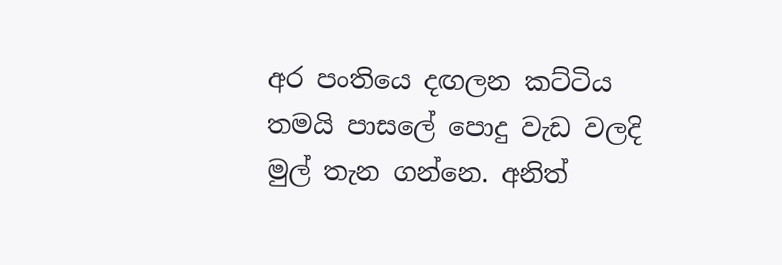අර පංතියෙ දඟලන කට්ටිය තමයි පාසලේ පොදු වැඩ වලදි මුල් තැන ගන්නෙ. අනිත්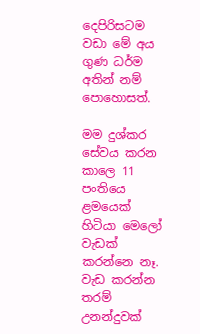දෙපිරිසටම වඩා මේ අය ගුණ ධර්ම අතින් නම් පොහොසත්.

මම දුශ්කර සේවය කරන කාලෙ 11 පංතියෙ ළමයෙක් හිටියා මෙලෝ වැඩක් කරන්නෙ නෑ. වැඩ කරන්න තරම් උනන්දුවක්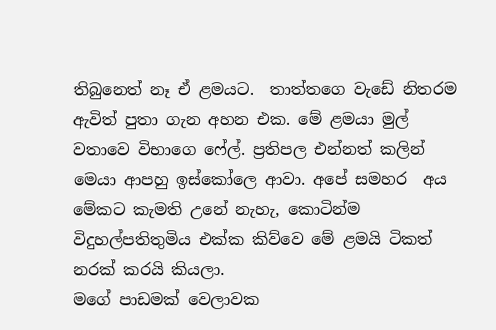තිබුනෙත් නෑ ඒ ළමයට.  තාත්තගෙ වැඩේ නිතරම ඇවිත් පුතා ගැන අහන එක. මේ ළමයා මුල් වතාවෙ විභාගෙ ෆේල්. ප්‍රතිපල එන්නත් කලින් මෙයා ආපහු ඉස්කෝලෙ ආවා. අපේ සමහර  අය මේකට කැමති උනේ නැහැ, කොටින්ම  විදුහල්පතිතුමිය එක්ක කිව්වෙ මේ ළමයි ටිකත් නරක් කරයි කියලා.
මගේ පාඩමක් වෙලාවක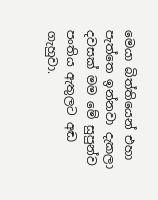මෙයා බිත්තියෙන් එහා පැත්තෙ ඉන්නවා දැකලා දවසක් මම මේ සුපුන්ව පංතිය ඇතුලට අඬ ගැහුවා.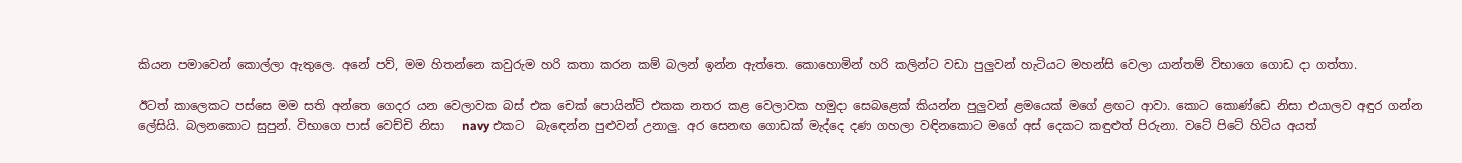කියන පමාවෙන් කොල්ලා ඇතුලෙ. අනේ පව්, මම හිතන්නෙ කවුරුම හරි කතා කරන කම් බලන් ඉන්න ඇත්තෙ. කොහොමින් හරි කලින්ට වඩා පුලුවන් හැටියට මහන්සි වෙලා යාන්තම් විභාගෙ ගොඩ දා ගත්තා.

ඊටත් කාලෙකට පස්සෙ මම සති අන්තෙ ගෙදර යන වෙලාවක බස් එක චෙක් පොයින්ට් එකක නතර කළ වෙලාවක හමුදා සෙබළෙක් කියන්න පුලුවන් ළමයෙක් මගේ ළඟට ආවා. කොට කොණ්ඩෙ නිසා එයාලව අඳුර ගන්න ලේසියි. බලනකොට සුපුන්. විභාගෙ පාස් වෙච්චි නිසා   navy එකට  බැඳෙන්න පුළුවන් උනාලු. අර සෙනඟ ගොඩක් මැද්දෙ දණ ගහලා වඳිනකොට මගේ අස් දෙකට කඳුළුත් පිරුනා. වටේ පිටේ හිටිය අයත්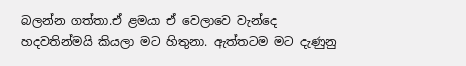බලන්න ගත්තා.ඒ ළමයා ඒ වෙලාවෙ වැන්දෙ හදවතින්මයි කියලා මට හිතුනා. ඇත්තටම මට දැණුනු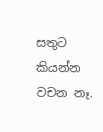සතුට කියන්න වචන නෑ.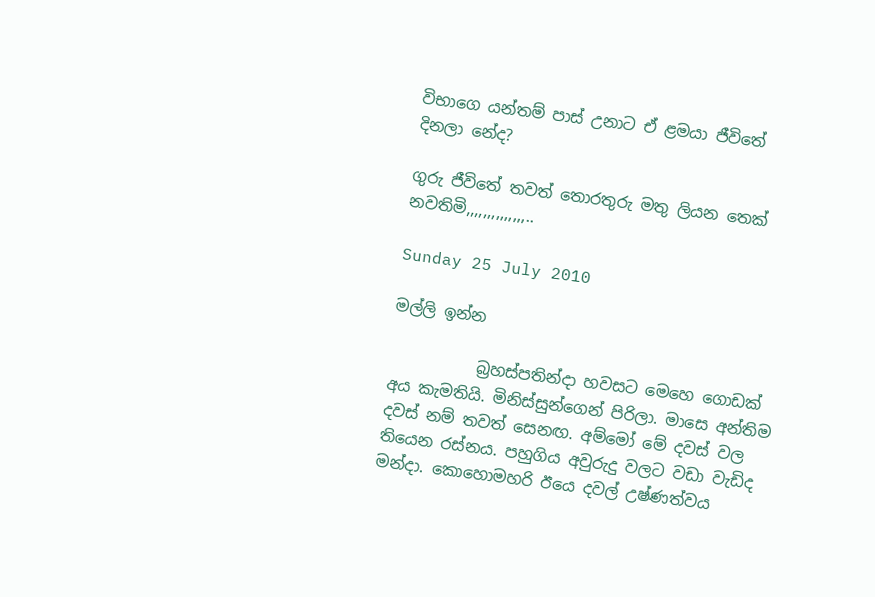විභාගෙ යන්තම් පාස් උනාට ඒ ළමයා ජීවිතේ දිනලා නේද?

ගුරු ජීවිතේ තවත් තොරතුරු මතු ලියන තෙක් නවතිමි,,,,,,,,,,,,,,..

Sunday 25 July 2010

මල්ලි ඉන්න

           බ්‍රහස්පතින්දා හවසට මෙහෙ ගොඩක් අය කැමතියි. මිනිස්සුන්ගෙන් පිරිලා. මාසෙ අන්තිම දවස් නම් තවත් සෙනඟ. අම්මෝ මේ දවස් වල තියෙන රස්නය. පහුගිය අවුරුදු වලට වඩා වැඩිද මන්දා. කොහොමහරි ඊයෙ දවල් උෂ්ණත්වය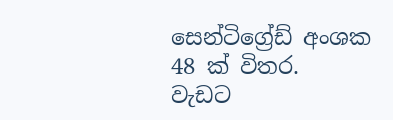සෙන්ටිග්‍රේඩ් අංශක 48 ක් විතර.  වැඩට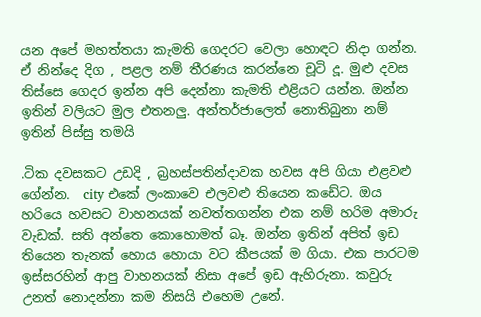යන අපේ මහත්තයා කැමති ගෙදරට වෙලා හොඳට නිදා ගන්න. ඒ නින්දෙ දිග , පළල නම් තීරණය කරන්නෙ චූටි දූ. මුළු දවස තිස්සෙ ගෙදර ඉන්න අපි දෙන්නා කැමති එළියට යන්න. ඔන්න ඉතින් වලියට මුල එතනලු. අන්තර්ජාලෙත් නොතිබුනා නම් ඉතින් පිස්සු තමයි

.ටික දවසකට උඩදි , බ්‍රහස්පතින්දාවක හවස අපි ගියා එළවළු ගේන්න.  city එකේ ලංකාවෙ එලවළු තියෙන කඩේට. ඔය හරියෙ හවසට වාහනයක් නවත්තගන්න එක නම් හරිම අමාරු වැඩක්. සති අන්තෙ කොහොමත් බෑ. ඔන්න ඉතින් අපිත් ඉඩ තියෙන තැනක් හොය හොයා වට කීපයක් ම ගියා. එක පාරටම ඉස්සරහින් ආපු වාහනයක් නිසා අපේ ඉඩ ඇහිරුනා. කවුරු උනත් නොදන්නා කම නිසයි එහෙම උනේ.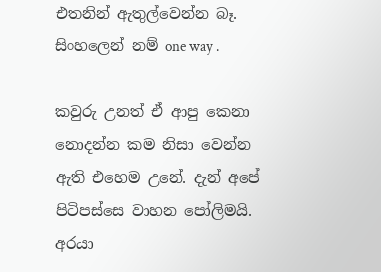එතනින් ඇතුල්වෙන්න බෑ. සිංහලෙන් නම් one way .

කවුරු උනත් ඒ ආපු කෙනා නොදන්න කම නිසා වෙන්න ඇති එහෙම උනේ. දැන් අපේ පිටිපස්සෙ වාහන පෝලිමයි. අරයා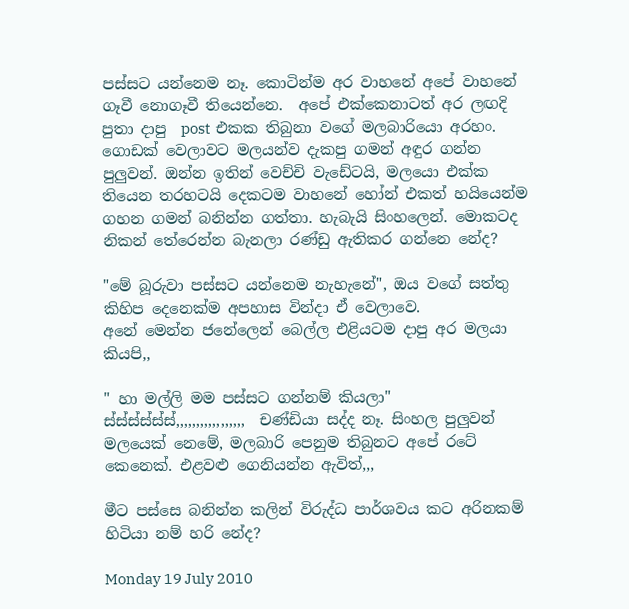පස්සට යන්නෙම නෑ. කොටින්ම අර වාහනේ අපේ වාහනේ ගෑවී නොගෑවී තියෙන්නෙ.  අපේ එක්කෙනාටත් අර ලඟදි පුතා දාපු  post  එකක තිබුනා වගේ මලබාරියො අරහං. ගොඩක් වෙලාවට මලයන්ව දැකපු ගමන් අඳුර ගන්න පුලුවන්. ඔන්න ඉතින් වෙච්චි වැඩේටයි, මලයො එක්ක තියෙන තරහටයි දෙකටම වාහනේ හෝන් එකත් හයියෙන්ම ගහන ගමන් බනින්න ගත්තා. හැබැයි සිංහලෙන්. මොකටද නිකන් තේරෙන්න බැනලා රණ්ඩු ඇතිකර ගන්නෙ නේද?

"මේ බූරුවා පස්සට යන්නෙම නැහැනේ", ඔය වගේ සත්තු කිහිප දෙනෙක්ම අපහාස වින්දා ඒ වෙලාවෙ.
අනේ මෙන්න ජනේලෙන් බෙල්ල එළියටම දාපු අර මලයා කියපි,,

" හා මල්ලි මම පස්සට ගන්නම් කියලා"
ස්ස්ස්ස්ස්ස්,,,,,,,,,,,,,,,,,  චණ්ඩියා සද්ද නෑ. සිංහල පුලුවන් මලයෙක් නෙමේ, මලබාරි පෙනුම තිබුනට අපේ රටේ කෙනෙක්. එළවළු ගෙනියන්න ඇවිත්,,,

මීට පස්සෙ බනින්න කලින් විරුද්ධ පාර්ශවය කට අරිනකම් හිටියා නම් හරි නේද?

Monday 19 July 2010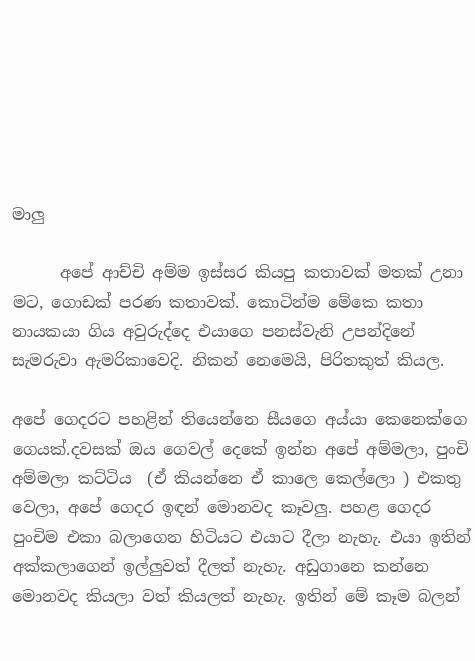මාලු

      අපේ ආච්චි අම්ම ඉස්සර කියපු කතාවක් මතක් උනා මට, ගොඩක් පරණ කතාවක්. කොටින්ම මේකෙ කතා නායකයා ගිය අවුරුද්දෙ එයාගෙ පනස්වැනි උපන්දිනේ සැමරුවා ඇමරිකාවෙදි. නිකන් නෙමෙයි, පිරිතකුත් කියල.

අපේ ගෙදරට පහළින් තියෙන්නෙ සීයගෙ අය්යා කෙනෙක්ගෙ ගෙයක්.දවසක් ඔය ගෙවල් දෙකේ ඉන්න අපේ අම්මලා, පුංචි අම්මලා කට්ටිය  (ඒ කියන්නෙ ඒ කාලෙ කෙල්ලො ) එකතු වෙලා, අපේ ගෙදර ඉඳන් මොනවද කෑවලු. පහළ ගෙදර පුංචිම එකා බලාගෙන හිටියට එයාට දීලා නැහැ. එයා ඉතින් අක්කලාගෙන් ඉල්ලුවත් දීලත් නැහැ. අඩුගානෙ කන්නෙ මොනවද කියලා වත් කියලත් නැහැ. ඉතින් මේ කෑම බලන්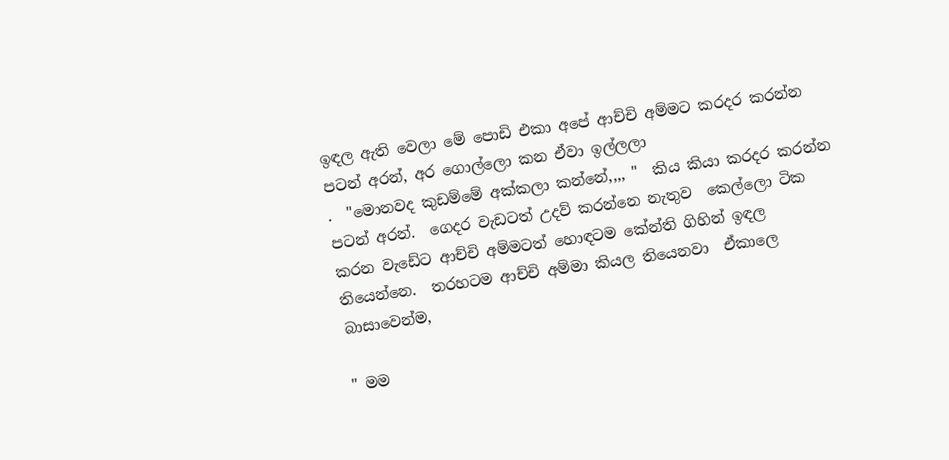ඉඳල ඇති වෙලා මේ පොඩි එකා අපේ ආච්චි අම්මට කරදර කරන්න පටන් අරන්, අර ගොල්ලො කන ඒවා ඉල්ලලා
.  "මොනවද කුඩම්මේ අක්කලා කන්නේ,,,, "  කිය කියා කරදර කරන්න පටන් අරන්.  ගෙදර වැඩටත් උදව් කරන්නෙ නැතුව  කෙල්ලො ටික කරන වැඩේට ආච්චි අම්මටත් හොඳටම කේන්ති ගිහින් ඉඳල තියෙන්නෙ.  තරහටම ආච්චි අම්මා කියල තියෙනවා  ඒකාලෙ බාසාවෙන්ම,

" මම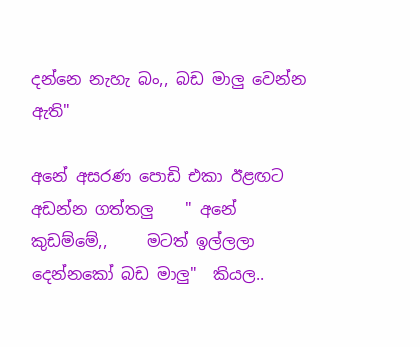දන්නෙ නැහැ බං,, බඩ මාලු වෙන්න ඇති"

අනේ අසරණ පොඩි එකා ඊළඟට අඩන්න ගත්තලු    " අනේ කුඩම්මේ,,     මටත් ඉල්ලලා දෙන්නකෝ බඩ මාලු"  කියල..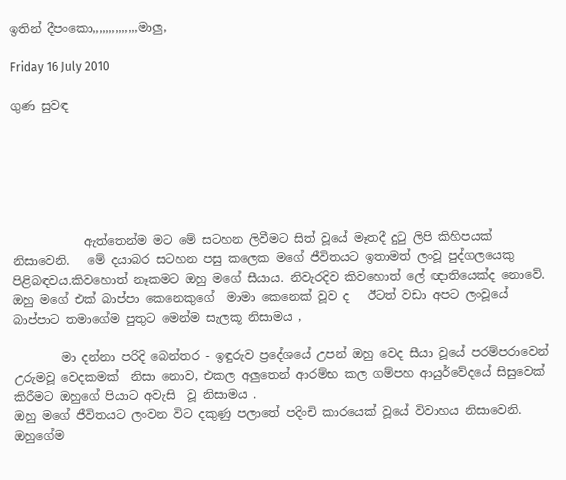ඉතින් දීපංකො,,,,,,,,,,,,,,මාලු,

Friday 16 July 2010

ගුණ සුවඳ






            ඇත්තෙන්ම මට මේ සටහන ලිවීමට සිත් වූයේ මෑතදී දුටු ලිපි කිහිපයක් නිසාවෙනි.   මේ දයාබර සටහන පසු කලෙක මගේ ජීවිතයට ඉතාමත් ලංවූ පුද්ගලයෙකු පිළිබඳවය.කිවහොත් නෑකමට ඔහු මගේ සීයාය. නිවැරදිව කිවහොත් ලේ ඥාතියෙක්ද නොවේ. ඔහු මගේ එක් බාප්පා කෙනෙකුගේ  මාමා කෙනෙක් වූව ද   ඊටත් වඩා අපට ලංවූයේ  බාප්පාට තමාගේම පුතුට මෙන්ම සැලකූ නිසාමය ,

        මා දන්නා පරිදි බෙන්තර - ඉඳුරුව ප්‍රදේශයේ උපන් ඔහු වෙද සීයා වූයේ පරම්පරාවෙන් උරුමවූ වෙදකමක්  නිසා නොව, එකල අලුතෙන් ආරම්භ කල ගම්පහ ආයුර්වේදයේ සිසුවෙක් කිරීමට ඔහුගේ පියාට අවැසි  වූ නිසාමය .
ඔහු මගේ ජීවිතයට ලංවන විට දකුණු පලාතේ පදිංචි කාරයෙක් වූයේ විවාහය නිසාවෙනි. ඔහුගේම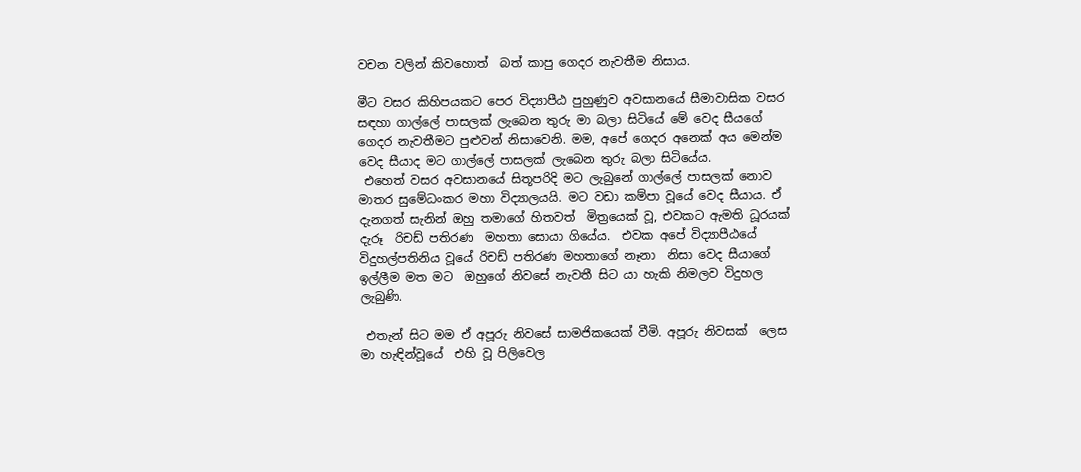වචන වලින් කිවහොත්  බත් කාපු ගෙදර නැවතීම නිසාය.

මීට වසර කිහිපයකට පෙර විද්‍යාපීඨ පුහුණුව අවසානයේ සීමාවාසික වසර සඳහා ගාල්ලේ පාසලක් ලැබෙන තුරු මා බලා සිටියේ මේ වෙද සීයගේ ගෙදර නැවතීමට පුළුවන් නිසාවෙනි. මම, අපේ ගෙදර අනෙක් අය මෙන්ම වෙද සීයාද මට ගාල්ලේ පාසලක් ලැබෙන තුරු බලා සිටියේය.
 එහෙත් වසර අවසානයේ සිතූපරිදි මට ලැබුනේ ගාල්ලේ පාසලක් නොව මාතර සුමේධංකර මහා විද්‍යාලයයි. මට වඩා කම්පා වූයේ වෙද සීයාය. ඒ දැනගත් සැනින් ඔහු තමාගේ හිතවත්  මිත්‍රයෙක් වූ, එවකට ඇමති ධූරයක් දැරූ  රිචඩ් පතිරණ  මහතා සොයා ගියේය.  එවක අපේ විද්‍යාපීඨයේ විදුහල්පතිනිය වූයේ රිචඩ් පතිරණ මහතාගේ නෑනා  නිසා වෙද සීයාගේ ඉල්ලීම මත මට  ඔහුගේ නිවසේ නැවතී සිට යා හැකි නිමලව විදුහල ලැබුණි.

 එතැන් සිට මම ඒ අපූරු නිවසේ සාමජිකයෙක් වීමි. අපූරු නිවසක්  ලෙස මා හැඳින්වූයේ  එහි වූ පිලිවෙල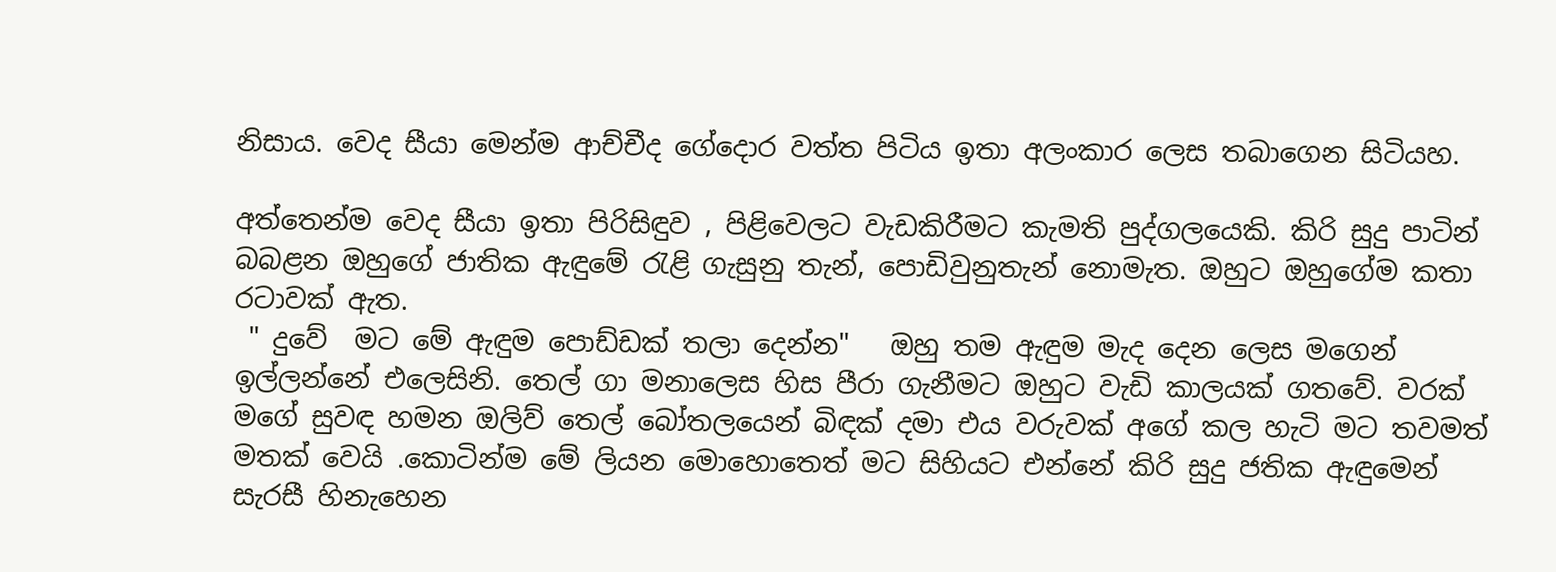නිසාය. වෙද සීයා මෙන්ම ආච්චීද ගේදොර වත්ත පිටිය ඉතා අලංකාර ලෙස තබාගෙන සිටියහ.

අත්තෙන්ම වෙද සීයා ඉතා පිරිසිඳුව , පිළිවෙලට වැඩකිරීමට කැමති පුද්ගලයෙකි. කිරි සුදු පාටින් බබළන ඔහුගේ ජාතික ඇඳුමේ රැළි ගැසුනු තැන්, පොඩිවුනුතැන් නොමැත. ඔහුට ඔහුගේම කතා රටාවක් ඇත.
 " දුවේ  මට මේ ඇඳුම පොඩ්ඩක් තලා දෙන්න"   ඔහු තම ඇඳුම මැද දෙන ලෙස මගෙන් ඉල්ලන්නේ එලෙසිනි. තෙල් ගා මනාලෙස හිස පීරා ගැනීමට ඔහුට වැඩි කාලයක් ගතවේ. වරක් මගේ සුවඳ හමන ඔලිව් තෙල් බෝතලයෙන් බිඳක් දමා එය වරුවක් අගේ කල හැටි මට තවමත් මතක් වෙයි .කොටින්ම මේ ලියන මොහොතෙත් මට සිහියට එන්නේ කිරි සුදු ජතික ඇඳුමෙන් සැරසී හිනැහෙන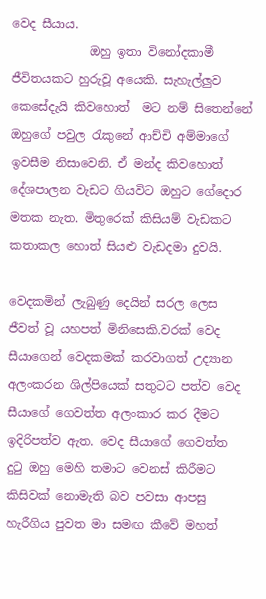වෙද සීයාය.
             ඔහු ඉතා විනෝදකාමී ජීවිතයකට හුරුවූ අයෙකි. සැහැල්ලුව කෙසේදැයි කිවහොත්  මට නම් සිතෙන්නේ ඔහුගේ පවුල රැකුනේ ආච්චි අම්මාගේ ඉවසීම නිසාවෙනි. ඒ මන්ද කිවහොත් දේශපාලන වැඩට ගියවිට ඔහුට ගේදොර මතක නැත. මිතුරෙක් කිසියම් වැඩකට කතාකල හොත් සියළු වැඩදමා දුවයි.

වෙදකමින් ලැබුණු දෙයින් සරල ලෙස ජීවත් වූ යහපත් මිනිසෙකි.වරක් වෙද සීයාගෙන් වෙදකමක් කරවාගත් උද්‍යාන අලංකරන ශිල්පියෙක් සතුටට පත්ව වෙද සීයාගේ ගෙවත්ත අලංකාර කර දීමට ඉදිරිපත්ව ඇත. වෙද සීයාගේ ගෙවත්ත දුටු ඔහු මෙහි තමාට වෙනස් කිරීමට කිසිවක් නොමැති බව පවසා ආපසු හැරීගිය පුවත මා සමඟ කීවේ මහත්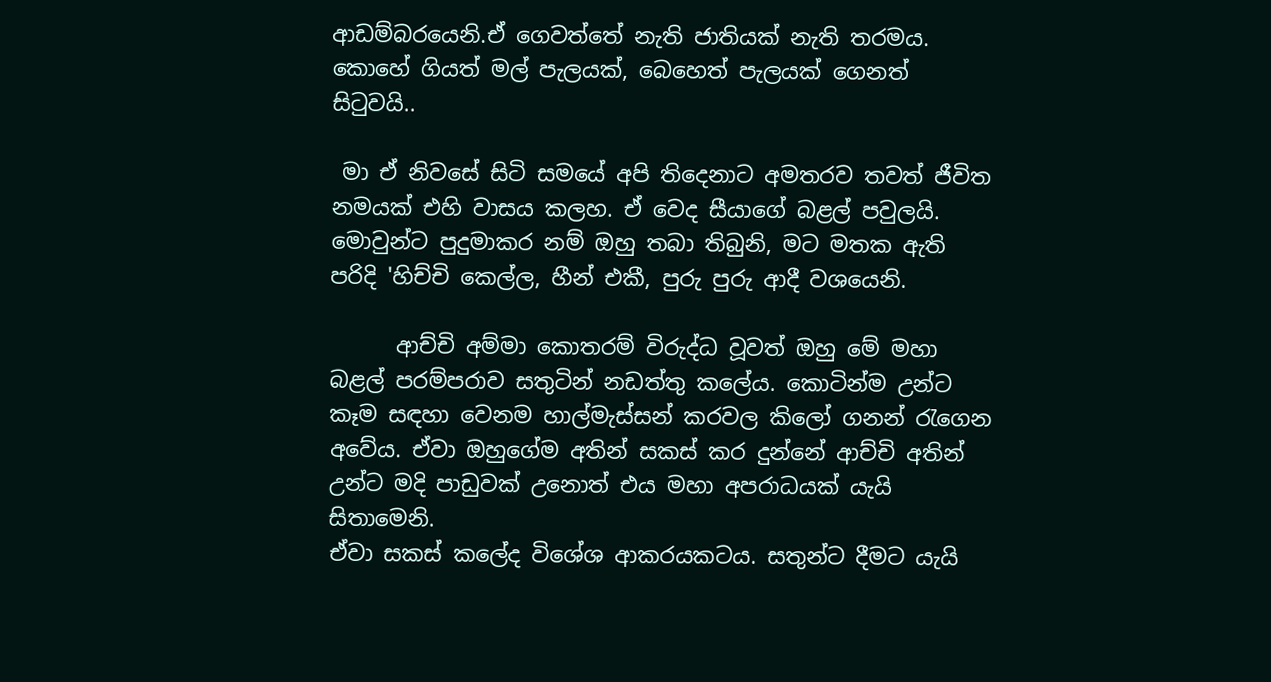ආඩම්බරයෙනි.ඒ ගෙවත්තේ නැති ජාතියක් නැති තරමය. කොහේ ගියත් මල් පැලයක්, බෙහෙත් පැලයක් ගෙනත් සිටුවයි..

 මා ඒ නිවසේ සිටි සමයේ අපි තිදෙනාට අමතරව තවත් ජීවිත නමයක් එහි වාසය කලහ. ඒ වෙද සීයාගේ බළල් පවුලයි. මොවුන්ට පුදුමාකර නම් ඔහු තබා තිබුනි, මට මතක ඇති පරිදි 'හිච්චි කෙල්ල, හීන් එකී, පුරු පුරු ආදී වශයෙනි.

      ආච්චි අම්මා කොතරම් විරුද්ධ වූවත් ඔහු මේ මහා බළල් පරම්පරාව සතුටින් නඩත්තු කලේය. කොටින්ම උන්ට කෑම සඳහා වෙනම හාල්මැස්සන් කරවල කිලෝ ගනන් රැගෙන අවේය. ඒවා ඔහුගේම අතින් සකස් කර දුන්නේ ආච්චි අතින් උන්ට මදි පාඩුවක් උනොත් එය මහා අපරාධයක් යැයි සිතාමෙනි.
ඒවා සකස් කලේද විශේශ ආකරයකටය. සතුන්ට දීමට යැයි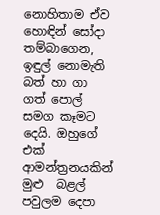නොහිතාම ඒව හොඳින් සෝදා තම්බාගෙන,  ඉඳුල් නොමැති බත් හා ගා ගත් පොල් සමග කෑමට දෙයි. ඔහුගේ එක් ආමන්ත්‍රනයකින් මුළු  බළල් පවුලම දෙපා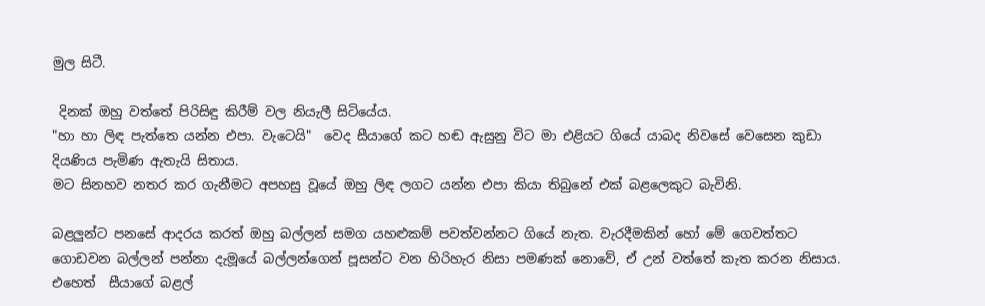මුල සිටී.

 දිනක් ඔහු වත්තේ පිරිසිඳු කිරීම් වල නියැලී සිටියේය.
"හා හා ලිඳ පැත්තෙ යන්න එපා. වැටෙයි"  වෙද සීයාගේ කට හඬ ඇසුනු විට මා එළියට ගියේ යාබද නිවසේ වෙසෙන කුඩා දියණිය පැමිණ ඇතැයි සිතාය.
මට සිනහව නතර කර ගැනීමට අපහසු වූයේ ඔහු ලිඳ ලගට යන්න එපා කියා තිබුනේ එක් බළලෙකුට බැවිනි.

බළලුන්ට පනසේ ආදරය කරත් ඔහු බල්ලන් සමග යහළුකම් පවත්වන්නට ගියේ නැත. වැරදීමකින් හෝ මේ ගෙවත්තට ගොඩවන බල්ලන් පන්නා දැමූයේ බල්ලන්ගෙන් පූසන්ට වන හිරිහැර නිසා පමණක් නොවේ, ඒ උන් වත්තේ කැත කරන නිසාය. එහෙත්  සීයාගේ බළල්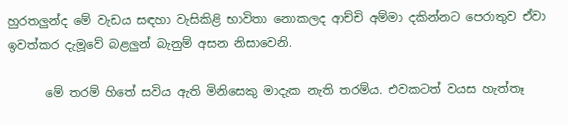හුරතලුන්ද මේ වැඩය සඳහා වැසිකිළි භාවිතා නොකලද ආච්චි අම්මා දකින්නට පෙරාතුව ඒවා ඉවත්කර දැමූවේ බළලුන් බැනුම් අසන නිසාවෙනි.

      මේ තරම් හිතේ සවිය ඇති මිනිසෙකු මාදැක නැති තරම්ය. එවකටත් වයස හැත්තෑ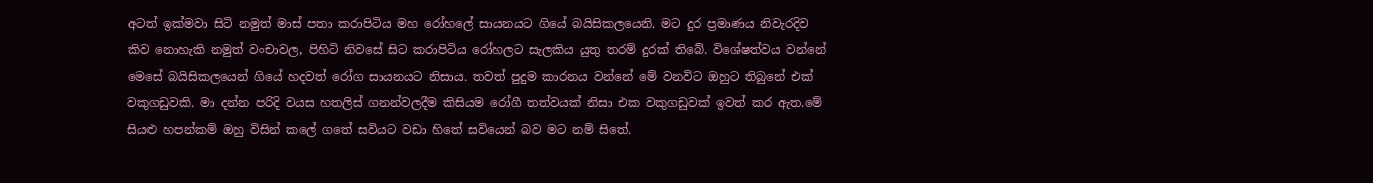අටත් ඉක්මවා සිටි නමුත් මාස් පතා කරාපිටිය මහ රෝහලේ සායනයට ගියේ බයිසිකලයෙනි. මට දුර ප්‍රමාණය නිවැරදිව කිව නොහැකි නමුත් වංචාවල, පිහිටි නිවසේ සිට කරාපිටිය රෝහලට සැලකිය යුතු තරම් දුරක් තිබේ. විශේෂත්වය වන්නේ මෙසේ බයිසිකලයෙන් ගියේ හදවත් රෝග සායනයට නිසාය. තවත් පුදුම කාරනය වන්නේ මේ වනවිට ඔහුට තිබුනේ එක් වකුගඩුවකි. මා දන්න පරිදි වයස හතලිස් ගනන්වලදීම කිසියම රෝගී තත්වයක් නිසා එක වකුගඩුවක් ඉවත් කර ඇත.මේ සියළු හපන්කම් ඔහු විසින් කලේ ගතේ සවියට වඩා හිතේ සවියෙන් බව මට නම් සිතේ.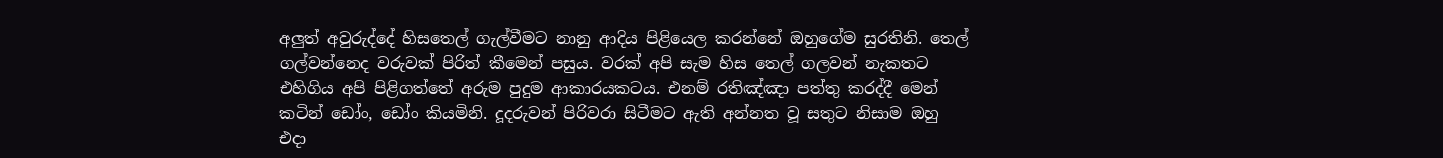අලුත් අවුරුද්දේ හිසතෙල් ගැල්වීමට නානු ආදිය පිළියෙල කරන්නේ ඔහුගේම සුරතිනි. තෙල් ගල්වන්නෙද වරුවක් පිරිත් කීමෙන් පසුය. වරක් අපි සැම හිස තෙල් ගලවන් නැකතට එහිගිය අපි පිළිගත්තේ අරුම පුදුම ආකාරයකටය. එනම් රතිඤ්ඤා පත්තු කරද්දී මෙන් කටින් ඩෝං, ඩෝං කියමිනි. දූදරුවන් පිරිවරා සිටීමට ඇති අන්නත වූ සතුට නිසාම ඔහු එදා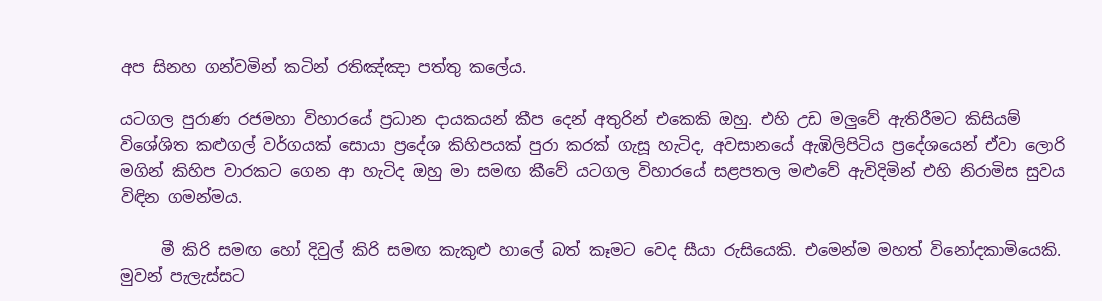අප සිනහ ගන්වමින් කටින් රතිඤ්ඤා පත්තු කලේය.

යටගල පුරාණ රජමහා විහාරයේ ප්‍රධාන දායකයන් කීප දෙන් අතුරින් එකෙකි ඔහු. එහි උඩ මලුවේ ඇතිරීමට කිසියම් විශේශිත කළුගල් වර්ගයක් සොයා ප්‍රදේශ කිහිපයක් පුරා කරක් ගැසූ හැටිද, අවසානයේ ඇඹිලිපිටිය ප්‍රදේශයෙන් ඒවා ලොරි මගින් කිහිප වාරකට ගෙන ආ හැටිද ඔහු මා සමඟ කීවේ යටගල විහාරයේ සළපතල මළුවේ ඇවිදිමින් එහි නිරාමිස සුවය විඳින ගමන්මය.

     මී කිරි සමඟ හෝ දිවුල් කිරි සමඟ කැකුළු හාලේ බත් කෑමට වෙද සීයා රුසියෙකි. එමෙන්ම මහත් විනෝදකාමියෙකි. මුවන් පැලැස්සට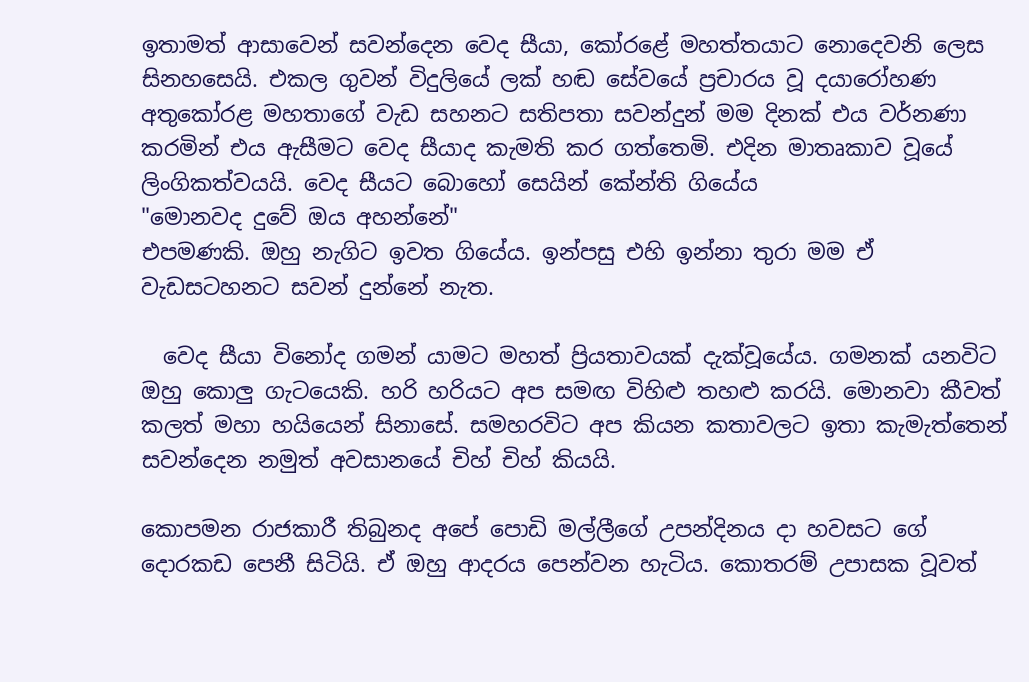ඉතාමත් ආසාවෙන් සවන්දෙන වෙද සීයා, කෝරළේ මහත්තයාට නොදෙවනි ලෙස සිනහසෙයි. එකල ගුවන් විදුලියේ ලක් හඬ සේවයේ ප්‍රචාරය වූ දයාරෝහණ අතුකෝරළ මහතාගේ වැඩ සහනට සතිපතා සවන්දුන් මම දිනක් එය වර්නණා කරමින් එය ඇසීමට වෙද සීයාද කැමති කර ගත්තෙමි. එදින මාතෘකාව වූයේ ලිංගිකත්වයයි. වෙද සීයට බොහෝ සෙයින් කේන්ති ගියේය
"මොනවද දුවේ ඔය අහන්නේ"
එපමණකි. ඔහු නැගිට ඉවත ගියේය. ඉන්පසු එහි ඉන්නා තුරා මම ඒ වැඩසටහනට සවන් දුන්නේ නැත.

  වෙද සීයා විනෝද ගමන් යාමට මහත් ප්‍රියතාවයක් දැක්වූයේය. ගමනක් යනවිට ඔහු කොලු ගැටයෙකි. හරි හරියට අප සමඟ විහිළු තහළු කරයි. මොනවා කීවත් කලත් මහා හයියෙන් සිනාසේ. සමහරවිට අප කියන කතාවලට ඉතා කැමැත්තෙන් සවන්දෙන නමුත් අවසානයේ චිහ් චිහ් කියයි.

කොපමන රාජකාරී තිබුනද අපේ පොඩි මල්ලීගේ උපන්දිනය දා හවසට ගේ දොරකඩ පෙනී සිටියි. ඒ ඔහු ආදරය පෙන්වන හැටිය. කොතරම් උපාසක වූවත්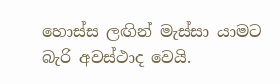හොස්ස ලඟින් මැස්සා යාමට බැරි අවස්ථාද වෙයි.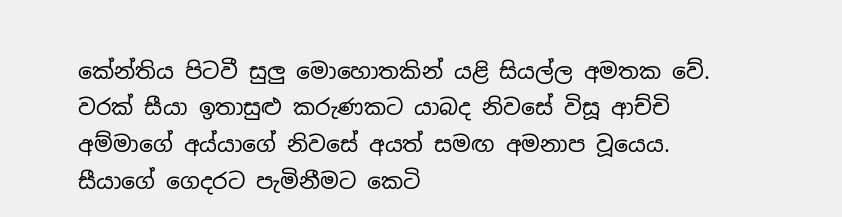කේන්තිය පිටවී සුලු මොහොතකින් යළි සියල්ල අමතක වේ. වරක් සීයා ඉතාසුළු කරුණකට යාබද නිවසේ විසූ ආච්චි අම්මාගේ අය්යාගේ නිවසේ අයත් සමඟ අමනාප වූයෙය. සීයාගේ ගෙදරට පැමිනීමට කෙටි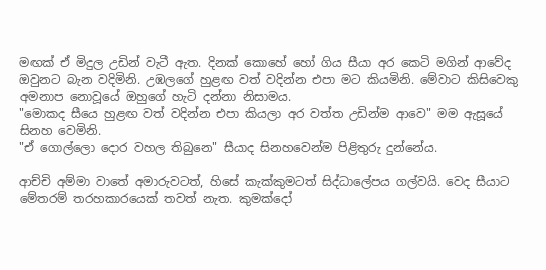මඟක් ඒ මිදුල උඩින් වැටී ඇත. දිනක් කොහේ හෝ ගිය සීයා අර කෙටි මගින් ආවේද ඔවුනට බැන වදිමිනි. උඹලගේ හුළඟ වත් වදින්න එපා මට කියමිනි. මේවාට කිසිවෙකු අමනාප නොවූයේ ඔහුගේ හැටි දන්නා නිසාමය.
"මොකද සීයෙ හුළඟ වත් වදින්න එපා කියලා අර වත්ත උඩින්ම ආවෙ" මම ඇසූයේ සිනහ වෙමිනි.
"ඒ ගොල්ලො දොර වහල තිබුනෙ" සීයාද සිනහවෙන්ම පිළිතුරු දුන්නේය.

ආච්චි අම්මා වාතේ අමාරුවටත්, හිසේ කැක්කුමටත් සිද්ධාලේපය ගල්වයි. වෙද සීයාට මේතරම් තරහකාරයෙක් තවත් නැත. කුමක්දෝ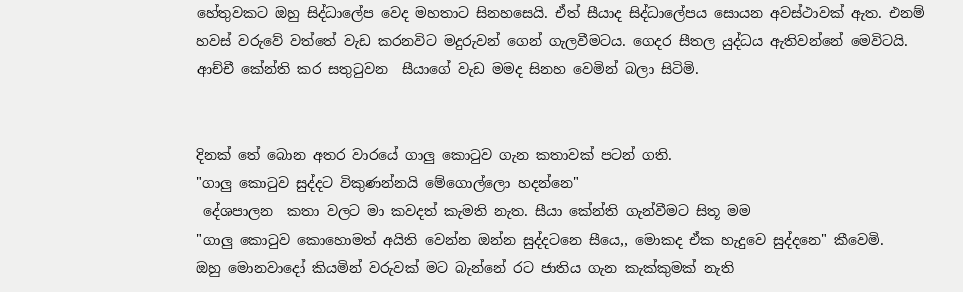හේතුවකට ඔහු සිද්ධාලේප වෙද මහතාට සිනහසෙයි. ඒත් සීයාද සිද්ධාලේපය සොයන අවස්ථාවක් ඇත. එනම් හවස් වරුවේ වත්තේ වැඩ කරනවිට මදුරුවන් ගෙන් ගැලවීමටය. ගෙදර සීතල යුද්ධය ඇතිවන්නේ මෙවිටයි. ආච්චී කේන්ති කර සතුටුවන  සීයාගේ වැඩ මමද සිනහ වෙමින් බලා සිටිමි.


දිනක් තේ බොන අතර වාරයේ ගාලු කොටුව ගැන කතාවක් පටන් ගති.
"ගාලු කොටුව සුද්දට විකුණන්නයි මේගොල්ලො හදන්නෙ"
 දේශපාලන  කතා වලට මා කවදත් කැමති නැත. සීයා කේන්ති ගැන්වීමට සිතූ මම
"ගාලු කොටුව කොහොමත් අයිති වෙන්න ඔන්න සුද්දටනෙ සීයෙ,, මොකද ඒක හැදුවෙ සුද්දනෙ" කීවෙමි.
ඔහු මොනවාදෝ කියමින් වරුවක් මට බැන්නේ රට ජාතිය ගැන කැක්කුමක් නැති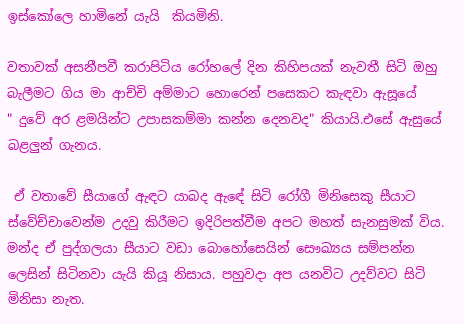ඉස්කෝලෙ හාමිනේ යැයි  කියමිනි.

වතාවක් අසනීපවී කරාපිටිය රෝහලේ දින කිහිපයක් නැවතී සිටි ඔහු බැලීමට ගිය මා ආච්චි අම්මාට හොරෙන් පසෙකට කැඳවා ඇසූයේ
" දුවේ අර ළමයින්ට උපාසකම්මා කන්න දෙනවද" කියායි.එසේ ඇසුයේ බළලුන් ගැනය.

 ඒ වතාවේ සීයාගේ ඇඳට යාබද ඇඳේ සිටි රෝගී මිනිසෙකු සීයාට ස්වේච්චාවෙන්ම උදවු කිරීමට ඉදිරිපත්වීම අපට මහත් සැනසුමක් විය. මන්ද ඒ පුද්ගලයා සීයාට වඩා බොහෝසෙයින් සෞඛ්‍යය සම්පන්න ලෙසින් සිටිනවා යැයි කියූ නිසාය. පහුවදා අප යනවිට උදව්වට සිටි මිනිසා නැත.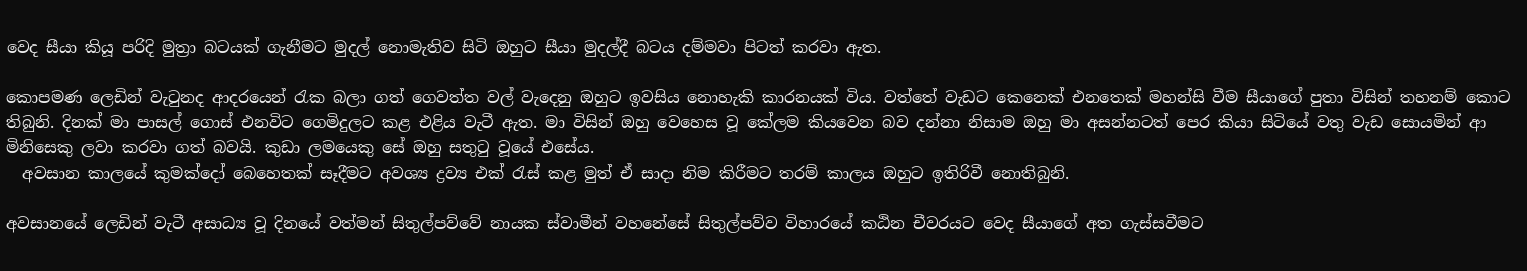වෙද සීයා කියූ පරිදි මුත්‍රා බටයක් ගැනීමට මුදල් නොමැතිව සිටි ඔහුට සීයා මුදල්දී බටය දම්මවා පිටත් කරවා ඇත.

කොපමණ ලෙඩින් වැටුනද ආදරයෙන් රැක බලා ගත් ගෙවත්ත වල් වැදෙනු ඔහුට ඉවසිය නොහැකි කාරනයක් විය. වත්තේ වැඩට කෙනෙක් එනතෙක් මහන්සි වීම සීයාගේ පුතා විසින් තහනම් කොට තිබුනි. දිනක් මා පාසල් ගොස් එනවිට ගෙමිදුලට කළ එළිය වැටී ඇත. මා විසින් ඔහු වෙහෙස වූ කේලම කියවෙන බව දන්නා නිසාම ඔහු මා අසන්නටත් පෙර කියා සිටියේ වතු වැඩ සොයමින් ආ මිනිසෙකු ලවා කරවා ගත් බවයි. කුඩා ලමයෙකු සේ ඔහු සතුටු වූයේ එසේය.
  අවසාන කාලයේ කුමක්දෝ බෙහෙතක් සෑදීමට අවශ්‍ය ද්‍රව්‍ය එක් රැස් කළ මුත් ඒ සාදා නිම කිරීමට තරම් කාලය ඔහුට ඉතිරිවී නොතිබුනි.

අවසානයේ ලෙඩින් වැටී අසාධ්‍ය වූ දිනයේ වත්මන් සිතුල්පව්වේ නායක ස්වාමීන් වහනේසේ සිතුල්පව්ව විහාරයේ කඨින චීවරයට වෙද සීයාගේ අත ගැස්සවීමට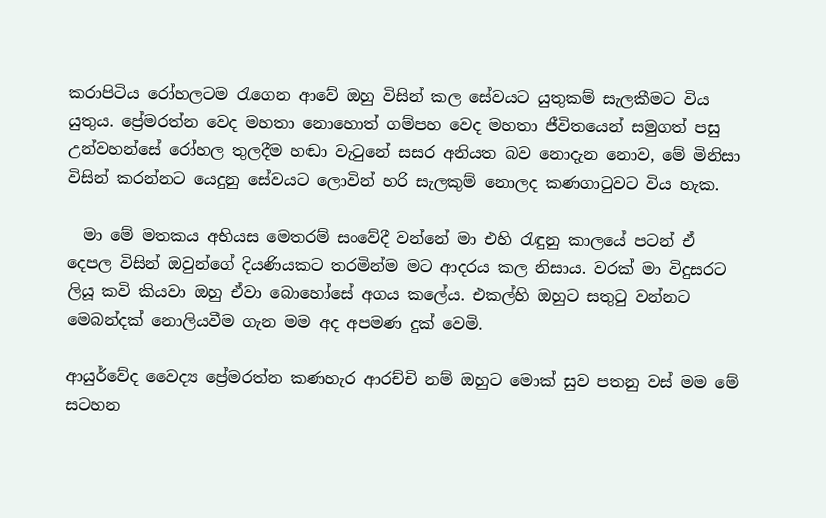කරාපිටිය රෝහලටම රැගෙන ආවේ ඔහු විසින් කල සේවයට යුතුකම් සැලකීමට විය යුතුය. ප්‍රේමරත්න වෙද මහතා නොහොත් ගම්පහ වෙද මහතා ජීවිතයෙන් සමුගත් පසු උන්වහන්සේ රෝහල තුලදීම හඬා වැටුනේ සසර අනියත බව නොදැන නොව, මේ මිනිසා විසින් කරන්නට යෙදුනු සේවයට ලොවින් හරි සැලකුම් නොලද කණගාටුවට විය හැක.

  මා මේ මතකය අභියස මෙතරම් සංවේදී වන්නේ මා එහි රැඳුනු කාලයේ පටන් ඒ දෙපල විසින් ඔවුන්ගේ දියණියකට තරමින්ම මට ආදරය කල නිසාය. වරක් මා විදුසරට ලියූ කවි කියවා ඔහු ඒවා බොහෝසේ අගය කලේය. එකල්හි ඔහුට සතුටු වන්නට මෙබන්දක් නොලියවීම ගැන මම අද අපමණ දුක් වෙමි.

ආයුර්වේද වෛද්‍ය ප්‍රේමරත්න කණහැර ආරච්චි නම් ඔහුට මොක් සුව පතනු වස් මම මේ සටහන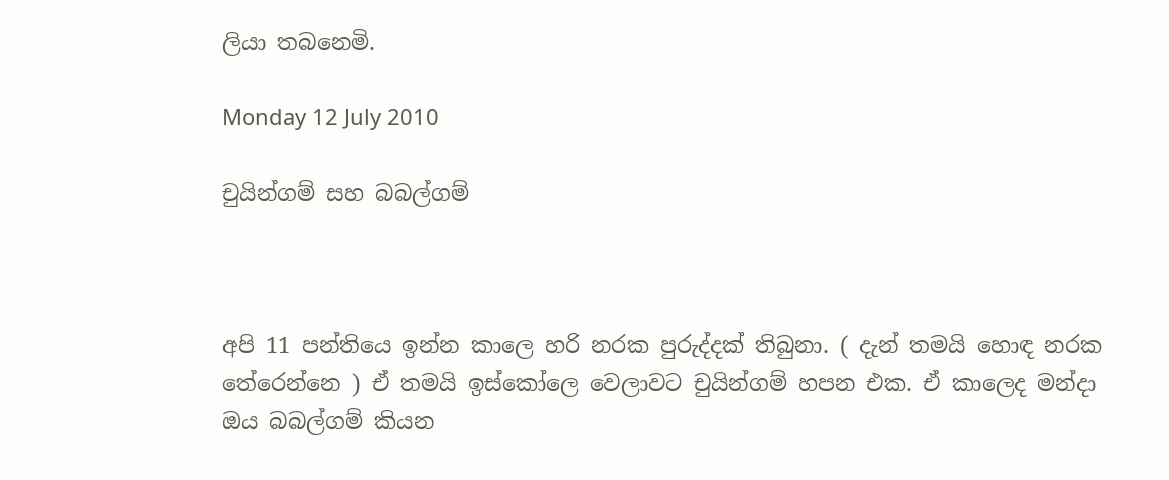ලියා තබනෙමි.

Monday 12 July 2010

චුයින්ගම් සහ බබල්ගම්



අපි 11 පන්තියෙ ඉන්න කාලෙ හරි නරක පුරුද්දක් තිබුනා. ( දැන් තමයි හොඳ නරක තේරෙන්නෙ ) ඒ තමයි ඉස්කෝලෙ වෙලාවට චුයින්ගම් හපන එක. ඒ කාලෙද මන්දා ඔය බබල්ගම් කියන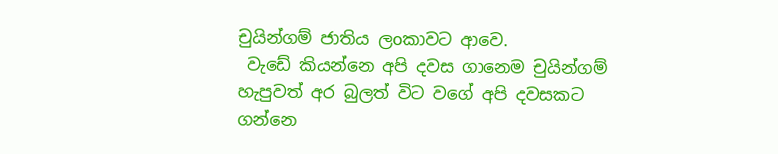චුයින්ගම් ජාතිය ලoකාවට ආවෙ.
 වැඩේ කියන්නෙ අපි දවස ගානෙම චුයින්ගම් හැපුවත් අර බුලත් විට වගේ අපි දවසකට ගන්නෙ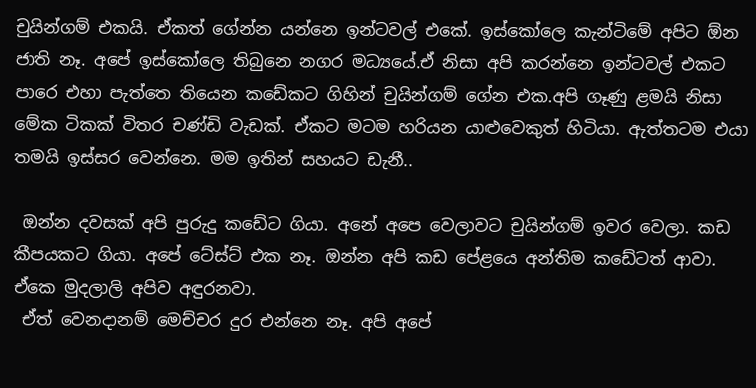චුයින්ගම් එකයි. ඒකත් ගේන්න යන්නෙ ඉන්ටවල් එකේ. ඉස්කෝලෙ කැන්ටිමේ අපිට ඕන ජාති නෑ. අපේ ඉස්කෝලෙ තිබුනෙ නගර මධ්‍යයේ.ඒ නිසා අපි කරන්නෙ ඉන්ටවල් එකට පාරෙ එහා පැත්තෙ තියෙන කඩේකට ගිහින් චුයින්ගම් ගේන එක.අපි ගෑණු ළමයි නිසා මේක ටිකක් විතර චණ්ඩි වැඩක්. ඒකට මටම හරියන යාළුවෙකුත් හිටියා. ඇත්තටම එයා තමයි ඉස්සර වෙන්නෙ. මම ඉතින් සහයට ඩැනී..

 ඔන්න දවසක් අපි පුරුදු කඩේට ගියා. අනේ අපෙ වෙලාවට චුයින්ගම් ඉවර වෙලා. කඩ කීපයකට ගියා. අපේ ටේස්ට් එක නෑ. ඔන්න අපි කඩ පේළයෙ අන්තිම කඩේටත් ආවා. ඒකෙ මුදලාලි අපිව අඳුරනවා.
 ඒත් වෙනදානම් මෙච්චර දුර එන්නෙ නෑ. අපි අපේ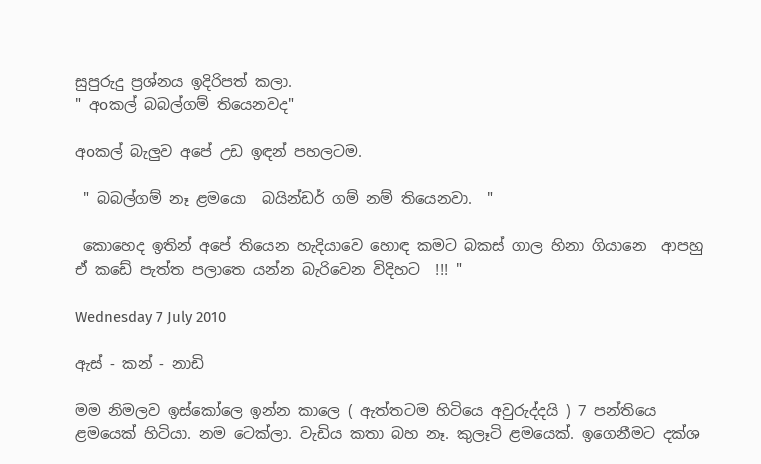සුපුරුදු ප්‍රශ්නය ඉදිරිපත් කලා.
" අoකල් බබල්ගම් තියෙනවද"

අoකල් බැලුව අපේ උඩ ඉඳන් පහලටම.

 " බබල්ගම් නෑ ළමයො  බයින්ඩර් ගම් නම් තියෙනවා.  "

 කොහෙද ඉතින් අපේ තියෙන හැදියාවෙ හොඳ කමට බකස් ගාල හිනා ගියානෙ  ආපහු ඒ කඩේ පැත්ත පලාතෙ යන්න බැරිවෙන විදිහට  !!! "

Wednesday 7 July 2010

ඇස් - කන් - නාඩි

මම නිමලව ඉස්කෝලෙ ඉන්න කාලෙ ( ඇත්තටම හිටියෙ අවුරුද්දයි ) 7 පන්තියෙ ළමයෙක් හිටියා. නම ටෙක්ලා. වැඩිය කතා බහ නෑ. කුලෑටි ළමයෙක්. ඉගෙනීමට දක්ශ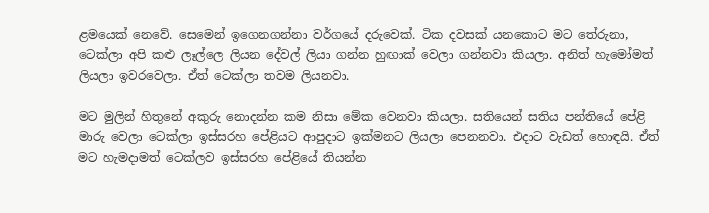ළමයෙක් නෙවේ. සෙමෙන් ඉගෙනගන්නා වර්ගයේ දරුවෙක්. ටික දවසක් යනකොට මට තේරුනා, ටෙක්ලා අපි කළු ලෑල්ලෙ ලියන දේවල් ලියා ගන්න හුඟාක් වෙලා ගන්නවා කියලා. අනිත් හැමෝමත් ලියලා ඉවරවෙලා. ඒත් ටෙක්ලා තවම ලියනවා.

මට මුලින් හිතුනේ අකුරු නොදන්න කම නිසා මේක වෙනවා කියලා. සතියෙන් සතිය පන්තියේ පේළි මාරු වෙලා ටෙක්ලා ඉස්සරහ පේළියට ආපුදාට ඉක්මනට ලියලා පෙනනවා. එදාට වැඩත් හොඳයි. ඒත් මට හැමදාමත් ටෙක්ලව ඉස්සරහ පේළියේ තියන්න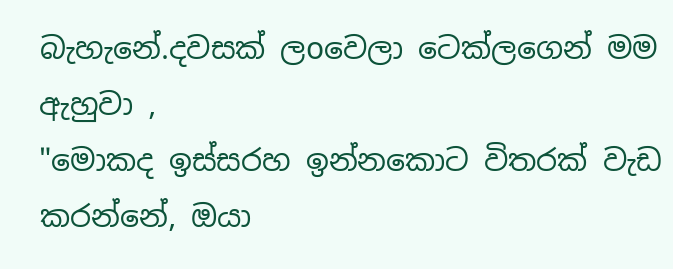බැහැනේ.දවසක් ලoවෙලා ටෙක්ලගෙන් මම ඇහුවා ,
"මොකද ඉස්සරහ ඉන්නකොට විතරක් වැඩ කරන්නේ, ඔයා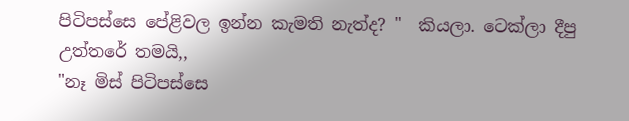පිටිපස්සෙ පේළිවල ඉන්න කැමති නැත්ද? "  කියලා. ටෙක්ලා දීපු උත්තරේ තමයි,,
"නෑ මිස් පිටිපස්සෙ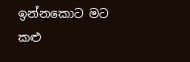ඉන්නකොට මට කළු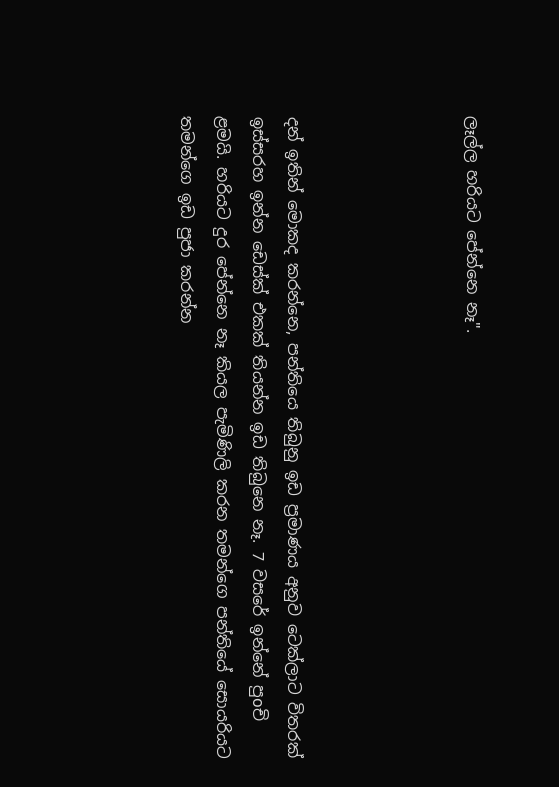ලෑල්ල හරියට පේන්නෙ නෑ".




දන් ඉතින් මොකද කරන්නෙ, පන්තියෙ තිබුනු ඉඩ ප්‍රමාණය අනුව ටෙක්ලාට විතරක් ඉස්සරහ ඉන්න ඩෙස්ක් එකක් තියන්න ඉඩ තිබුනෙ නෑ. 7 වසරේ ඉන්නේ පුoචි ළමයි. හරියට දුර පේන්නෙ නෑ කියල පැමිණිලි කරන තමන්ගෙ පන්තියේ සොයරියට තමන්ගෙ ඉඩ පුජා කරන්න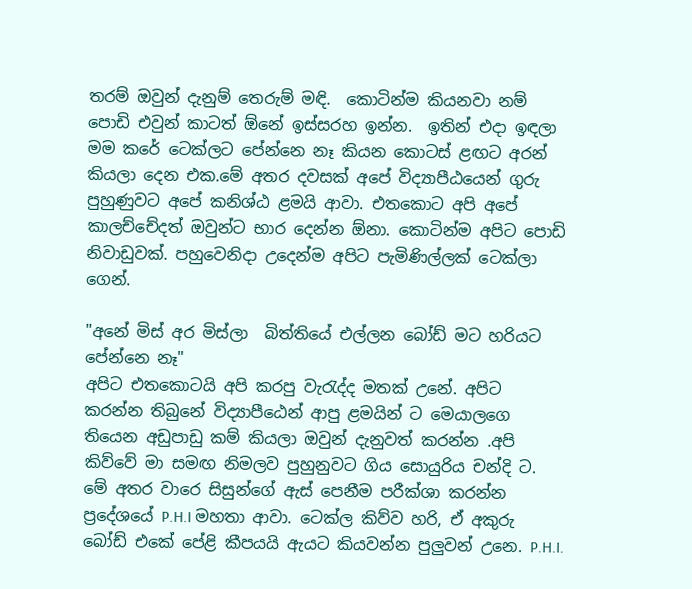තරම් ඔවුන් දැනුම් තෙරුම් මඳි.  කොටින්ම කියනවා නම් පොඩි එවුන් කාටත් ඕනේ ඉස්සරහ ඉන්න.  ඉතින් එදා ඉඳලා මම කරේ ටෙක්ලට පේන්නෙ නෑ කියන කොටස් ළඟට අරන් කියලා දෙන එක.මේ අතර දවසක් අපේ විද්‍යාපීඨයෙන් ගුරු පුහුණුවට අපේ කනිශ්ඨ ළමයි ආවා. එතකොට අපි අපේ කාලච්චේදත් ඔවුන්ට භාර දෙන්න ඕනා. කොටින්ම අපිට පොඩි නිවාඩුවක්. පහුවෙනිදා උදෙන්ම අපිට පැමිණිල්ලක් ටෙක්ලා
ගෙන්.

"අනේ මිස් අර මිස්ලා  බිත්තියේ එල්ලන බෝඩ් මට හරියට පේන්නෙ නෑ"
අපිට එතකොටයි අපි කරපු වැරැද්ද මතක් උනේ. අපිට කරන්න තිබුනේ විද්‍යාපීඨෙන් ආපු ළමයින් ට මෙයාලගෙ තියෙන අඩුපාඩු කම් කියලා ඔවුන් දැනුවත් කරන්න .අපි කිව්වේ මා සමඟ නිමලව පුහුනුවට ගිය සොයුරිය චන්දි ට.
මේ අතර වාරෙ සිසුන්ගේ ඇස් පෙනීම පරීක්ශා කරන්න ප්‍රදේශයේ P.H.I මහතා ආවා. ටෙක්ල කිව්ව හරි, ඒ අකුරු බෝඩ් එකේ පේළි කීපයයි ඇයට කියවන්න පුලුවන් උනෙ. P.H.I.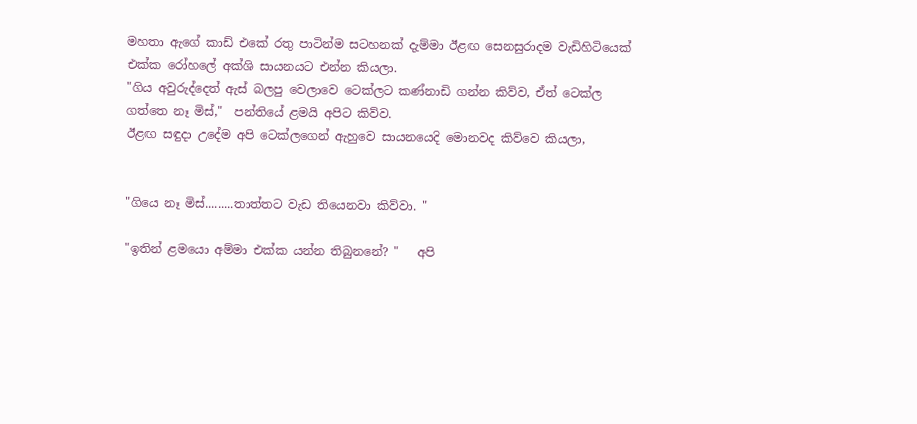මහතා ඇගේ කාඩ් එකේ රතු පාටින්ම සටහනක් දැම්මා ඊළඟ සෙනසුරාදම වැඩිහිටියෙක් එක්ක රෝහලේ අක්ශි සායනයට එන්න කියලා.
"ගිය අවුරුද්දෙත් ඇස් බලපු වෙලාවෙ ටෙක්ලට කණ්නාඩි ගන්න කිව්ව, ඒත් ටෙක්ල ගත්තෙ නෑ මිස්,"  පන්තියේ ළමයි අපිට කිව්ව.
ඊළඟ සඳුදා උදේම අපි ටෙක්ලගෙන් ඇහුවෙ සායනයෙදි මොනවද කිව්වෙ කියලා,


"ගියෙ නෑ මිස්.........තාත්තට වැඩ තියෙනවා කිව්වා. "

"ඉතින් ළමයො අම්මා එක්ක යන්න තිබුනනේ? "   අපි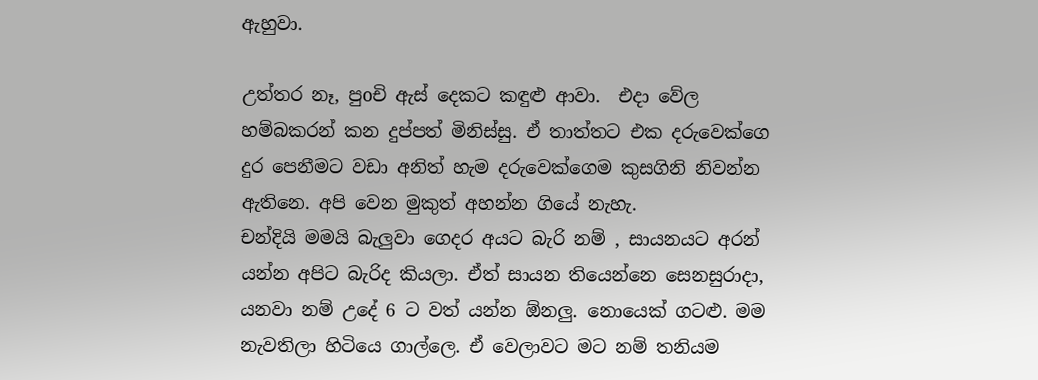ඇහුවා.

උත්තර නෑ, පුoචි ඇස් දෙකට කඳුළු ආවා.  එදා වේල හම්බකරන් කන දුප්පත් මිනිස්සු. ඒ තාත්තට එක දරුවෙක්ගෙ දුර පෙනීමට වඩා අනිත් හැම දරුවෙක්ගෙම කුසගිනි නිවන්න ඇතිනෙ. අපි වෙන මුකුත් අහන්න ගියේ නැහැ.
චන්දියි මමයි බැලුවා ගෙදර අයට බැරි නම් , සායනයට අරන් යන්න අපිට බැරිද කියලා. ඒත් සායන තියෙන්නෙ සෙනසුරාදා, යනවා නම් උදේ 6 ට වත් යන්න ඕනලු. නොයෙක් ගටළු. මම නැවතිලා හිටියෙ ගාල්ලෙ. ඒ වෙලාවට මට නම් තනියම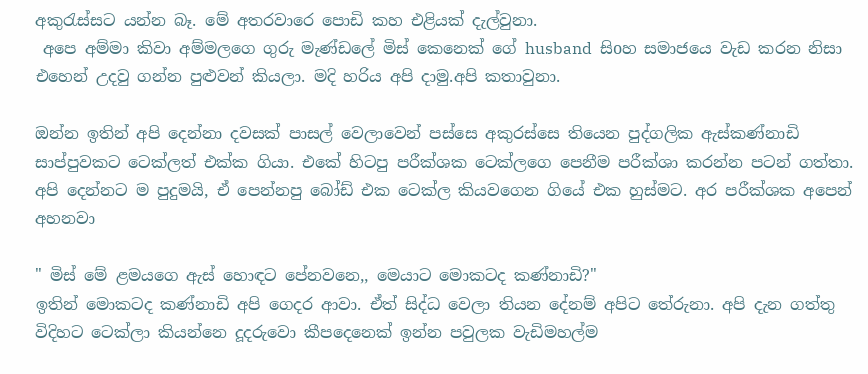අකුරැස්සට යන්න බෑ. මේ අතරවාරෙ පොඩි කහ එළියක් දැල්වුනා.
 අපෙ අම්මා කිවා අම්මලගෙ ගුරු මැණ්ඩලේ මිස් කෙනෙක් ගේ husband  සිoහ සමාජයෙ වැඩ කරන නිසා එහෙන් උදවු ගන්න පුළුවන් කියලා. මදි හරිය අපි දාමු.අපි කතාවුනා.

ඔන්න ඉතින් අපි දෙන්නා දවසක් පාසල් වෙලාවෙන් පස්සෙ අකුරස්සෙ තියෙන පුද්ගලික ඇස්කණ්නාඩි සාප්පුවකට ටෙක්ලත් එක්ක ගියා. එකේ හිටපු පරීක්ශක ටෙක්ලගෙ පෙනීම පරීක්ශා කරන්න පටන් ගත්තා. අපි දෙන්නට ම පුදුමයි, ඒ පෙන්නපු බෝඩ් එක ටෙක්ල කියවගෙන ගියේ එක හුස්මට. අර පරීක්ශක අපෙන් අහනවා

" මිස් මේ ළමයගෙ ඇස් හොඳට පේනවනෙ,, මෙයාට මොකටද කණ්නාඩි?"
ඉතින් මොකටද කණ්නාඩි අපි ගෙදර ආවා. ඒත් සිද්ධ වෙලා තියන දේනම් අපිට තේරුනා. අපි දැන ගත්තු විදිහට ටෙක්ලා කියන්නෙ දූදරුවො කීපදෙනෙක් ඉන්න පවුලක වැඩිමහල්ම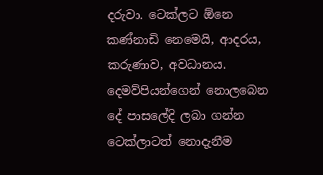දරුවා. ටෙක්ලට ඕනෙ කණ්නාඩි නෙමෙයි, ආදරය, කරුණාව, අවධානය. දෙමව්පියන්ගෙන් නොලබෙන දේ පාසලේදි ලබා ගන්න ටෙක්ලාටත් නොදැනීම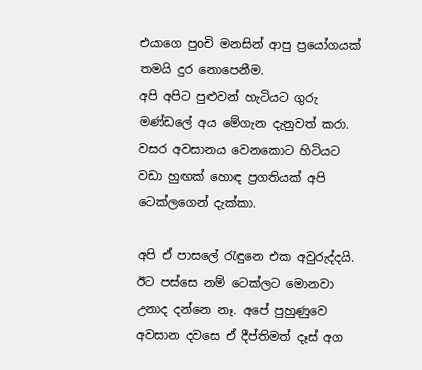එයාගෙ පුoචි මනසින් ආපු ප්‍රයෝගයක් තමයි දුර නොපෙනීම.
අපි අපිට පුළුවන් හැටියට ගුරු මණ්ඩලේ අය මේගැන දැනුවත් කරා. වසර අවසානය වෙනකොට හිටියට වඩා හුඟක් හොඳ ප්‍රගතියක් අපි ටෙක්ලගෙන් දැක්කා.

අපි ඒ පාසලේ රැඳුනෙ එක අවුරුද්දයි. ඊට පස්සෙ නම් ටෙක්ලට මොනවා උනාද දන්නෙ නෑ. අපේ පුහුණුවෙ අවසාන දවසෙ ඒ දීප්තිමත් දෑස් අග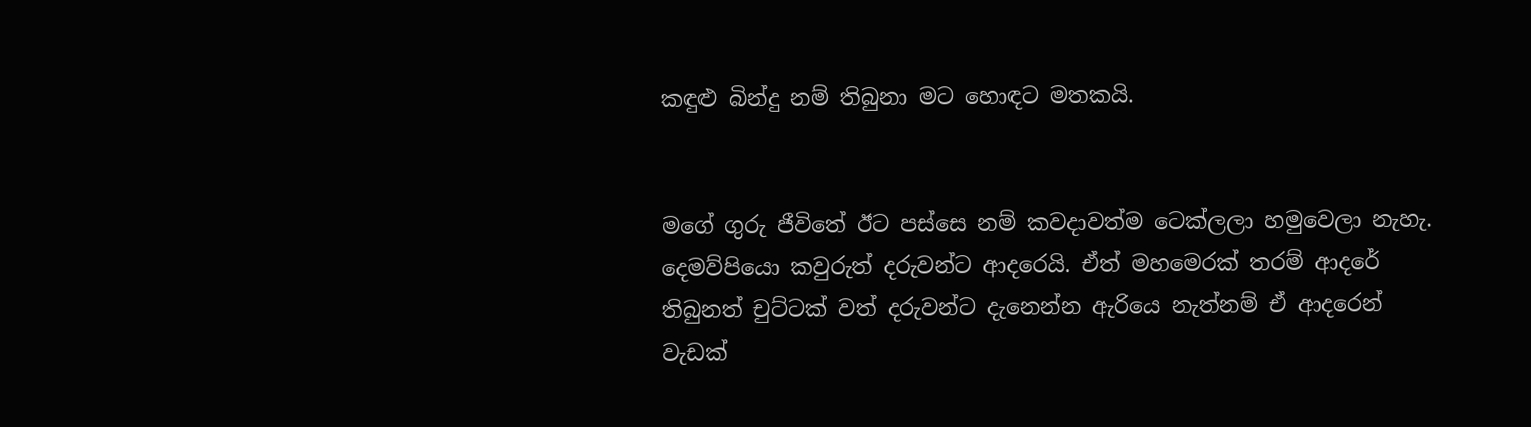කඳුළු බින්දු නම් තිබුනා මට හොඳට මතකයි.


මගේ ගුරු ජීවිතේ ඊට පස්සෙ නම් කවදාවත්ම ටෙක්ලලා හමුවෙලා නැහැ.
දෙමව්පියො කවුරුත් දරුවන්ට ආදරෙයි. ඒත් මහමෙරක් තරම් ආදරේ තිබුනත් චුට්ටක් වත් දරුවන්ට දැනෙන්න ඇරියෙ නැත්නම් ඒ ආදරෙන් වැඩක්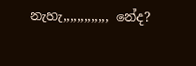නැහැ,,,,,,,,,,,,, නේද?